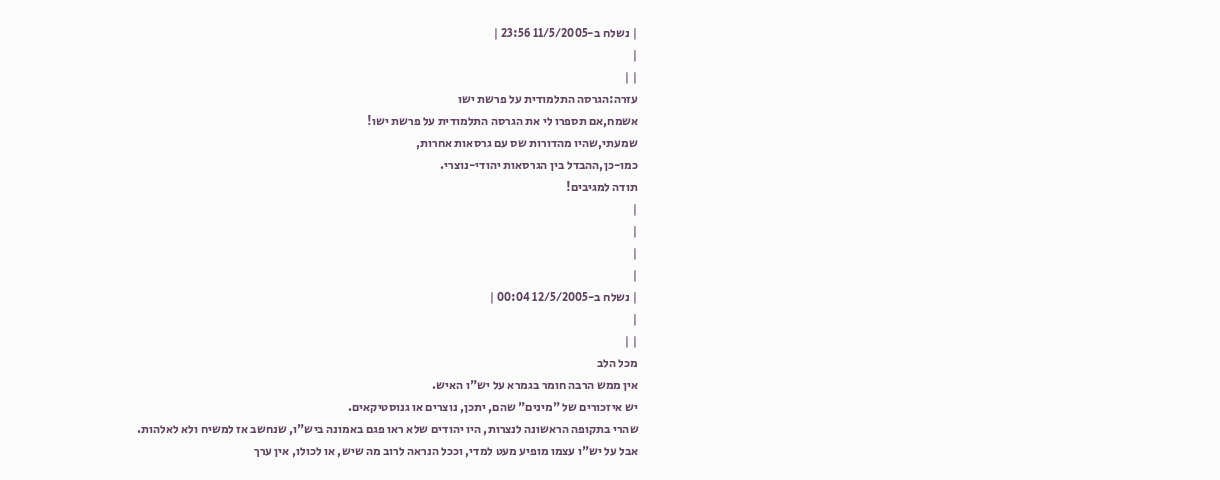| נשלח ב-11/5/2005 23:56 |
|
| |
עזרה:הגרסה התלמודית על פרשת ישו
אשמח,אם תספרו לי את הגרסה התלמודית על פרשת ישו!
שמעתי,שהיו מהדורות שס עם גרסאות אחרות,
כמו-כן,ההבדל בין הגרסאות יהודי-נוצרי.
תודה למגיבים!
|
|
|
|
| נשלח ב-12/5/2005 00:04 |
|
| |
מכל הלב
אין ממש הרבה חומר בגמרא על יש"ו האיש.
יש איזכורים של "מינים" שהם, יתכן, נוצרים או גנוסטיקאים.
שהרי בתקופה הראשונה לנצרות, היו יהודים שלא ראו פגם באמונה ביש"ו, שנחשב אז למשיח ולא לאלהות.
אבל על יש"ו עצמו מופיע מעט למדי, וככל הנראה לרוב מה שיש, או לכולו, אין ערך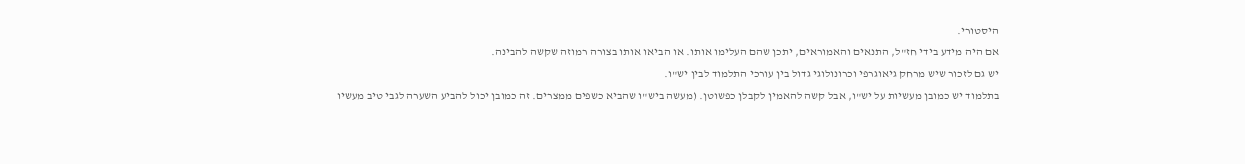היסטורי.
אם היה מידע בידי חז"ל, התנאים והאמוראים, יתכן שהם העלימו אותו. או הביאו אותו בצורה רמוזה שקשה להבינה.
יש גם לזכור שיש מרחק גיאוגרפי וכרונולוגי גדול בין עורכי התלמוד לבין יש"ו.
בתלמוד יש כמובן מעשיות על יש"ו, אבל קשה להאמין לקבלן כפשוטן. (מעשה ביש"ו שהביא כשפים ממצרים. זה כמובן יכול להביע השערה לגבי טיב מעשיו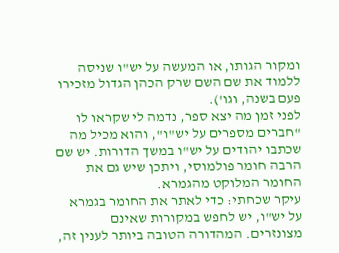ומקור הגותו, או המעשה על יש"ו שניסה ללמוד את שם השם שרק הכהן הגדול מזכירו פעם בשנה, וגו').
לפני זמן מה יצא ספר, נדמה לי שקראו לו "חברים מספרים על יש"ו", והוא מכיל מה שכתבו יהודים על יש"ו במשך הדורות. יש שם הרבה חומר פולמוסי, ויתכן שיש גם את החומר המלוקט מהגמרא.
עיקר שכחתי: כדי לאתר את החומר בגמרא על יש"ו, יש לחפש במקורות שאינם מצונזרים. המהדורה הטובה ביותר לענין זה,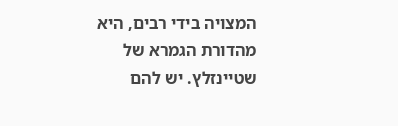המצויה בידי רבים, היא מהדורת הגמרא של שטיינזלץ. יש להם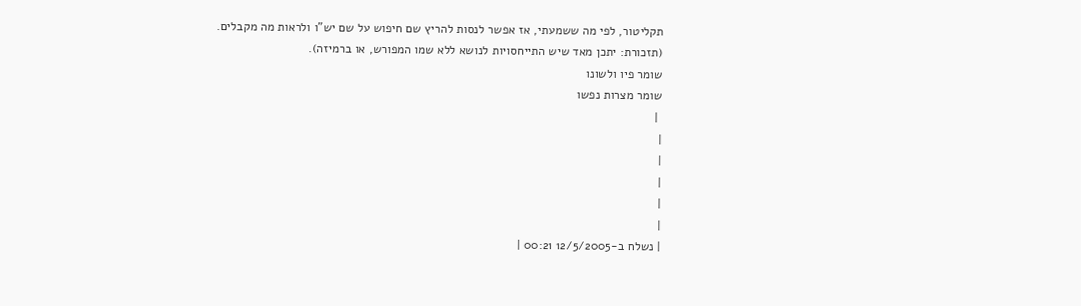תקליטור, לפי מה ששמעתי, אז אפשר לנסות להריץ שם חיפוש על שם יש"ו ולראות מה מקבלים. (תזכורת: יתכן מאד שיש התייחסויות לנושא ללא שמו המפורש, או ברמיזה).
שומר פיו ולשונו
שומר מצרות נפשו
 |
|
|
|
|
|
| נשלח ב-12/5/2005 00:21 |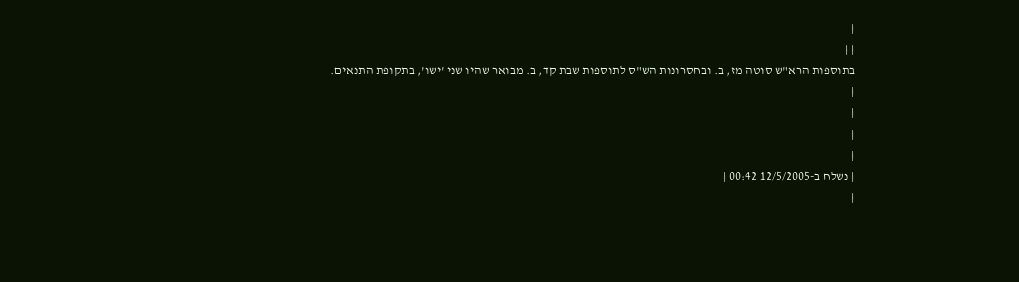|
| |
בתוספות הרא"ש סוטה מז, ב. ובחסרונות הש"ס לתוספות שבת קד, ב. מבואר שהיו שני 'ישו', בתקופת התנאים.
|
|
|
|
| נשלח ב-12/5/2005 00:42 |
|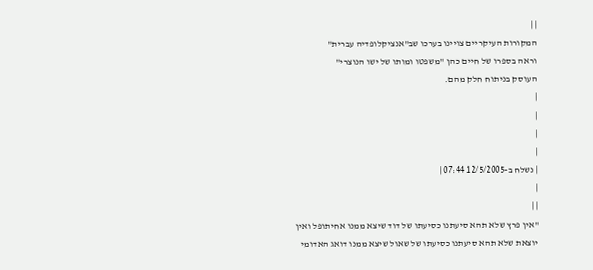| |
המקורות העיקריים צויינו בערכו שב"אנציקלופדיה עברית"
וראה בספרו של חיים כהן "משפטו ומותו של ישו הנוצרי"
העוסק בניתוח חלק מהם.
|
|
|
|
| נשלח ב-12/5/2005 07:44 |
|
| |
"אין פרץ שלא תהא סיעתנו כסיעתו של דוד שיצא ממנו אחיתופל ואין יוצאת שלא תהא סיעתנו כסיעתו של שאול שיצא ממנו דואג האדומי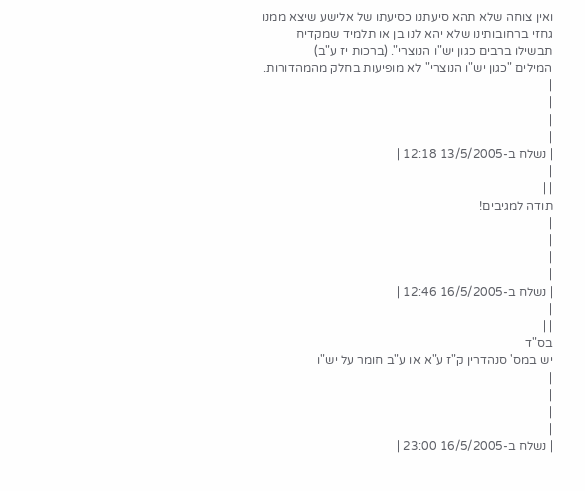ואין צוחה שלא תהא סיעתנו כסיעתו של אלישע שיצא ממנו גחזי ברחובותינו שלא יהא לנו בן או תלמיד שמקדיח תבשילו ברבים כגון יש"ו הנוצרי". (ברכות יז ע"ב)
המילים "כגון יש"ו הנוצרי" לא מופיעות בחלק מהמהדורות.
|
|
|
|
| נשלח ב-13/5/2005 12:18 |
|
| |
תודה למגיבים!
|
|
|
|
| נשלח ב-16/5/2005 12:46 |
|
| |
בס"ד
יש במס' סנהדרין ק"ז ע"א או ע"ב חומר על יש"ו
|
|
|
|
| נשלח ב-16/5/2005 23:00 |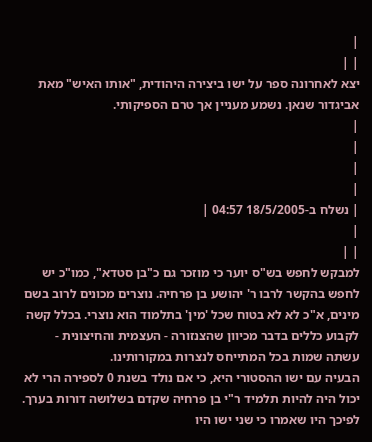|
| |
יצא לאחרונה ספר על ישו ביצירה היהודית, "אותו האיש" מאת אביגדור שנאן. נשמע מעניין אך טרם הספיקותי.
|
|
|
|
| נשלח ב-18/5/2005 04:57 |
|
| |
למבקש לחפש בש"ס יוער כי מוזכר גם כ"בן סטדא", כמו"כ יש לחפש בהקשר לרבו ר' יהושע בן פרחיה. נוצרים מכונים לרוב בשם מינים, א"כ לא לא בטוח שכל 'מין' בתלמוד הוא נוצרי. בכלל קשה לקבוע כללים בדבר מכיוון שהצנזורה - העצמית והחיצונית - עשתה שמות בכל המתייחס לנצרות במקורותינו.
הבעיה עם ישו ההסטורי היא, כי אם נולד בשנת 0 לספירה הרי לא יכול היה להיות תלמיד ר"י בן פרחיה שקדם בשלושה דורות בערך.
לפיכך היו שאמרו כי שני ישו היו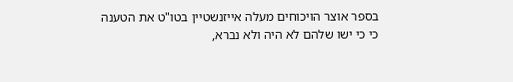בספר אוצר הויכוחים מעלה אייזנשטיין בטו"ט את הטענה כי כי ישו שלהם לא היה ולא נברא,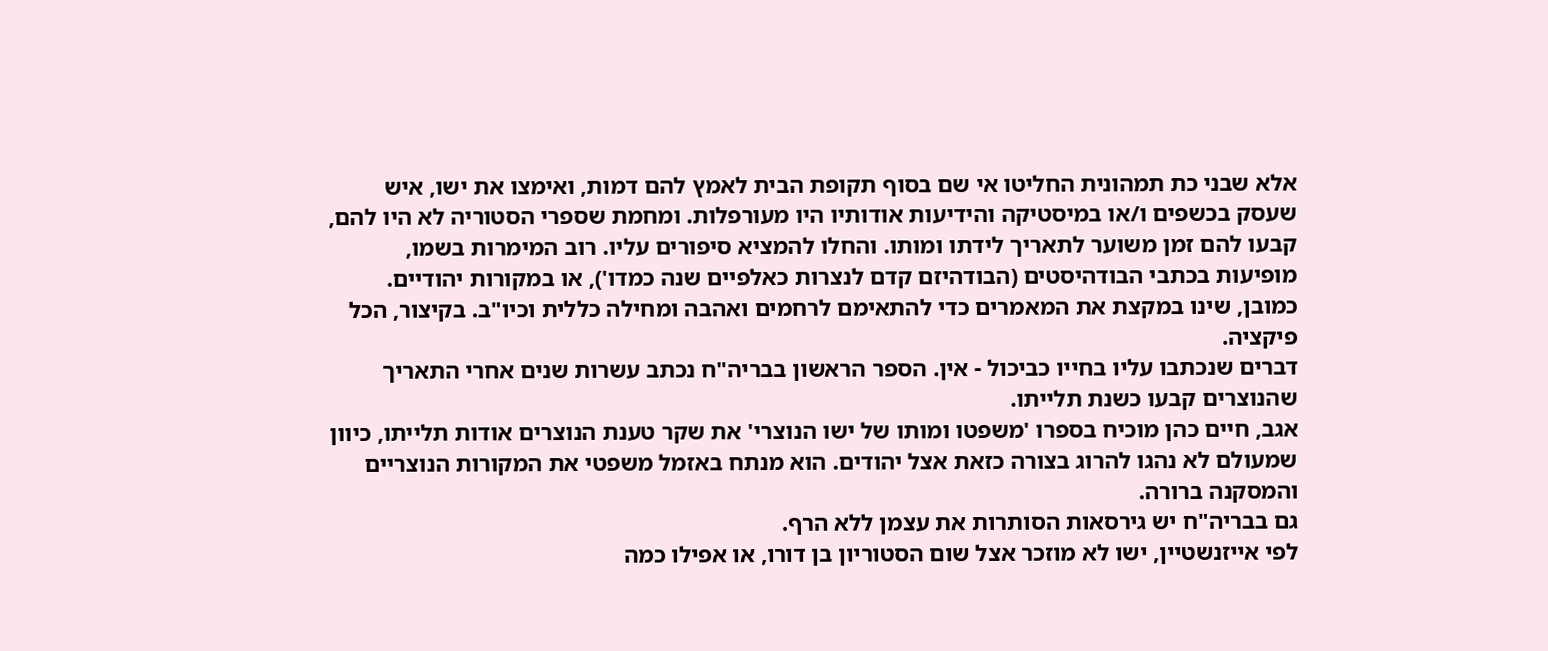אלא שבני כת תמהונית החליטו אי שם בסוף תקופת הבית לאמץ להם דמות, ואימצו את ישו, איש שעסק בכשפים ו/או במיסטיקה והידיעות אודותיו היו מעורפלות. ומחמת שספרי הסטוריה לא היו להם, קבעו להם זמן משוער לתאריך לידתו ומותו. והחלו להמציא סיפורים עליו. רוב המימרות בשמו, מופיעות בכתבי הבודהיסטים (הבודהיזם קדם לנצרות כאלפיים שנה כמדו'), או במקורות יהודיים. כמובן, שינו במקצת את המאמרים כדי להתאימם לרחמים ואהבה ומחילה כללית וכיו"ב. בקיצור, הכל פיקציה.
דברים שנכתבו עליו בחייו כביכול - אין. הספר הראשון בבריה"ח נכתב עשרות שנים אחרי התאריך שהנוצרים קבעו כשנת תלייתו.
אגב, חיים כהן מוכיח בספרו 'משפטו ומותו של ישו הנוצרי' את שקר טענת הנוצרים אודות תלייתו, כיוון שמעולם לא נהגו להרוג בצורה כזאת אצל יהודים. הוא מנתח באזמל משפטי את המקורות הנוצריים והמסקנה ברורה.
גם בבריה"ח יש גירסאות הסותרות את עצמן ללא הרף.
לפי אייזנשטיין, ישו לא מוזכר אצל שום הסטוריון בן דורו, או אפילו כמה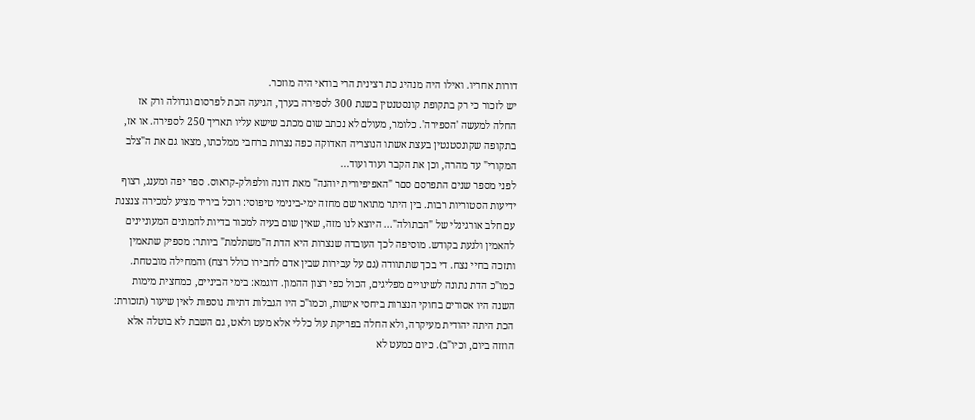דורות אחריו. ואילו היה מנהיג כת רצינית הרי בודאי היה מוזכר.
יש לזכור כי רק בתקופת קונסטנטין בשנת 300 לספירה בערך, הגיעה הכת לפרסום וגדולה ורק אז החלה למעשה 'הספירה'. כלומר, מעולם לא נכתב שום מכתב שישא עליו תאריך 250 לספירה. או אז, בתקופה שקונסטנטין בעצת אשתו הנוצריה האדוקה כפה נצרות ברחבי ממלכתו, מצאו גם את ה"צלב המקורי" עד מהרה, וכן את הקבר ועוד ועוד...
לפני מספר שנים התפרסם סםר "האפיפיורית יוהנה" מאת דונה וולפולק-קראוס. ספר יפה ומענג, רצוף ידיעות הסטוריות רבות. בין היתר מתואר שם מחזה ימי-בינימי טיפוסי: רוכל ביריד מציע למכירה צנצנת עם חלב אורגינלי של "הבתולה"... היוצא לנו מזה, שאין שום בעיה למכור בדיות להמונים המעוניינים להאמין ולגעת בקודש. מוסיפה לכך העובדה שנצרות היא הדת ה"משתלמת" ביותר: מספיק שתאמין ותזכה בחיי נצח. די בכך שתתוודה (גם על עבירות שבין אדם לחבירו כולל רצח) והמחילה מובטחת. כמו"כ הדת נתונה לשינויים מפליגים, הכול כפי רצון ההמון. דוגמא: בימי הביניים, כמחצית מימות השנה היו אסורים בחוקי הנצרות ביחסי אישות, וכמו"כ היו הגבלות דתיות נוספות לאין שיעור (תזכורת: הכת היתה יהודית מעיקרה, ולא החלה בפריקת עול כללי אלא מעט ולאט, גם השבת לא בוטלה אלא הוזזה ביום, וכיו"ב). כיום כמעט לא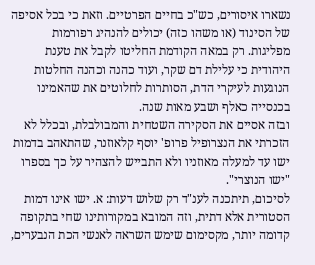נשארו איסורים, כש"כ בחיים הפרטיים. וזאת כי בכל אסיפה של הסינוד (או משהו כזה) יכולים להנהיג רפורמות מפליגות. רק במאה הקודמת החליטו לקבל את טענת היהודית כי עלילת דם שקר, ועוד כהנה וכהנה החלטות הנוגעות לעיקרי הדת, הסותרות לחלוטים את שהאמינו בכנסייה כאלף ושבע מאות שנה.
ובזה אסיים את הסקירה השטחית והמבולבלת, ובכלל לא הזכרתי את הנצרופיל פרופ' יוסף קלאוזנר, שהתאהב בדמות ישו עד למעלה מאוזניו ולא התבייש להצהיר על כך בספרו "ישו הנוצרי".
לסיכום, תיתכנה לענ"ד רק שלוש דעות: א. ישו אינו דמות הסטורית אלא דתית, וזה המובא במקורותינו שחי בתקופה קדומה יותר, מקסימום שימש השראה לאנשי הכת הנבערים,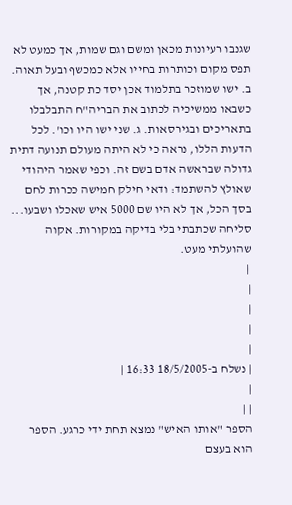שגנבו רעיונות מכאן ומשם וגם שמות, אך כמעט לא תפס מקום וכותרות בחייו אלא כמכשף ובעל תאוה. ב. ישו שמוזכר בתלמוד אכן יסד כת קטנה, אך כשבאו ממשיכיה לכתוב את הבריה"ח התבלבלו בתאריכים ובגירסאות. ג. שני ישו היו וכו'. לכל הדעות הללו, נראה כי לא היתה מעולם תנועה דתית גדולה שבראשה אדם בשם זה. וכפי שאמר היהודי שאולץ להשתמד: ודאי חילק חמישה ככרות לחם בסך הכל, אך לא היו שם 5000 איש שאכלו ושבעו...
סליחה שכתבתי בלי בדיקה במקורות. אקוה שהועלתי מעט.
 |
|
|
|
|
| נשלח ב-18/5/2005 16:33 |
|
| |
הספר "אותו האיש" נמצא תחת ידי כרגע. הספר הוא בעצם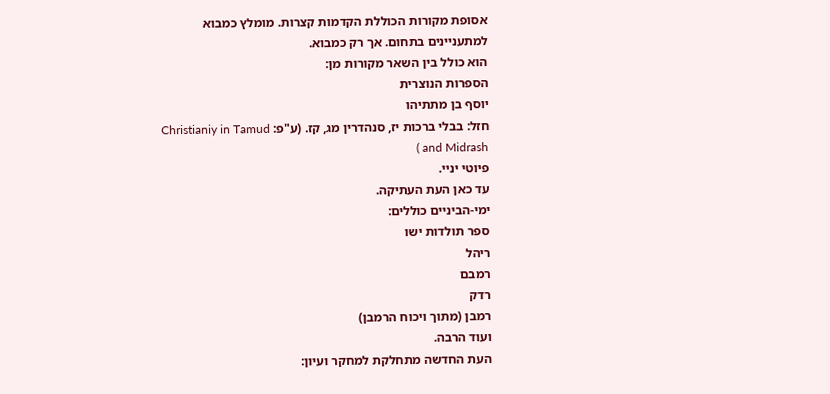אסופת מקורות הכוללת הקדמות קצרות. מומלץ כמבוא למתעניינים בתחום. אך רק כמבוא.
הוא כולל בין השאר מקורות מן:
הספרות הנוצרית
יוסף בן מתתיהו
חזל: בבלי ברכות יז, סנהדרין מג, קז. (ע"פ: Christianiy in Tamud and Midrash )
פיוטי יניי.
עד כאן העת העתיקה.
ימי-הביניים כוללים:
ספר תולדות ישו
ריהל
רמבם
רדק
רמבן (מתוך ויכוח הרמבן)
ועוד הרבה.
העת החדשה מתחלקת למחקר ועיון: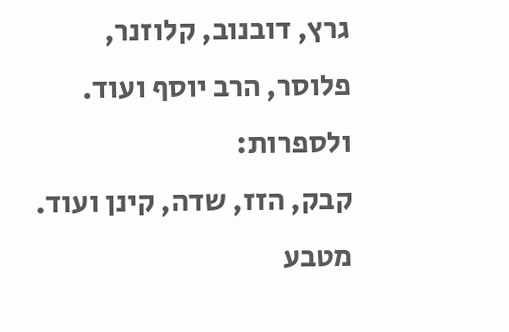גרץ, דובנוב, קלוזנר, פלוסר, הרב יוסף ועוד.
ולספרות:
קבק, הזז, שדה, קינן ועוד.
מטבע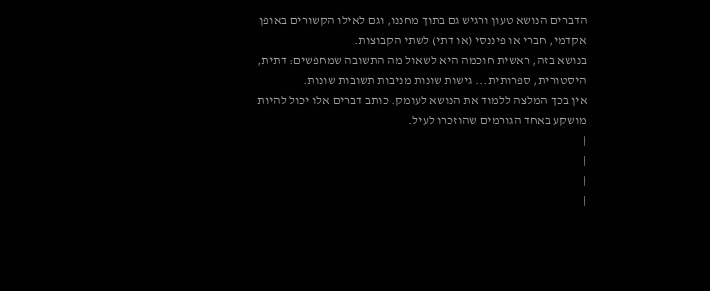הדברים הנושא טעון ורגיש גם בתוך מחננו, וגם לאילו הקשורים באופן אקדמי, חברי או פיננסי (או דתי) לשתי הקבוצות.
בנושא בזה, ראשית חוכמה היא לשאול מה התשובה שמחפשים: דתית, היסטורית, ספרותית... גישות שונות מניבות תשובות שונות.
אין בכך המלצה ללמוד את הנושא לעומק. כותב דברים אלו יכול להיות מושקע באחד הגורמים שהוזכרו לעיל.
|
|
|
|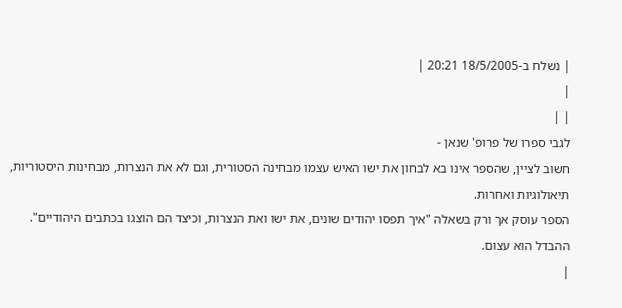| נשלח ב-18/5/2005 20:21 |
|
| |
לגבי ספרו של פרופ' שנאן -
חשוב לציין, שהספר אינו בא לבחון את ישו האיש עצמו מבחינה הסטורית, וגם לא את הנצרות, מבחינות היסטוריות, תיאולוגיות ואחרות.
הספר עוסק אך ורק בשאלה "איך תפסו יהודים שונים, את ישו ואת הנצרות, וכיצד הם הוצגו בכתבים היהודיים".
ההבדל הוא עצום.
|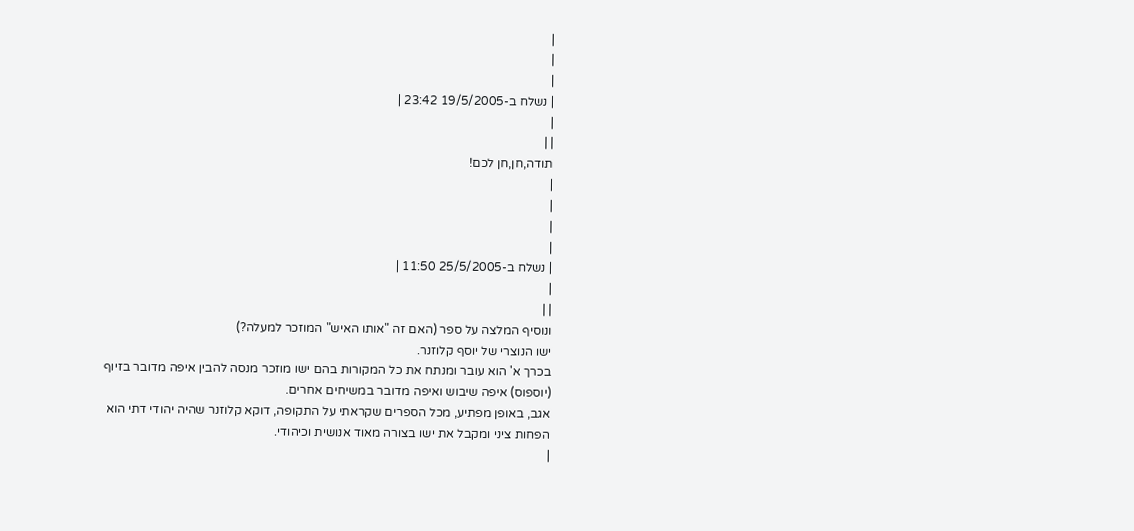|
|
|
| נשלח ב-19/5/2005 23:42 |
|
| |
תודה,חן,חן לכם!
|
|
|
|
| נשלח ב-25/5/2005 11:50 |
|
| |
ונוסיף המלצה על ספר (האם זה "אותו האיש" המוזכר למעלה?)
ישו הנוצרי של יוסף קלוזנר.
בכרך א' הוא עובר ומנתח את כל המקורות בהם ישו מוזכר מנסה להבין איפה מדובר בזיוף (יוספוס) איפה שיבוש ואיפה מדובר במשיחים אחרים.
אגב, באופן מפתיע, מכל הספרים שקראתי על התקופה, דוקא קלוזנר שהיה יהודי דתי הוא הפחות ציני ומקבל את ישו בצורה מאוד אנושית וכיהודי.
|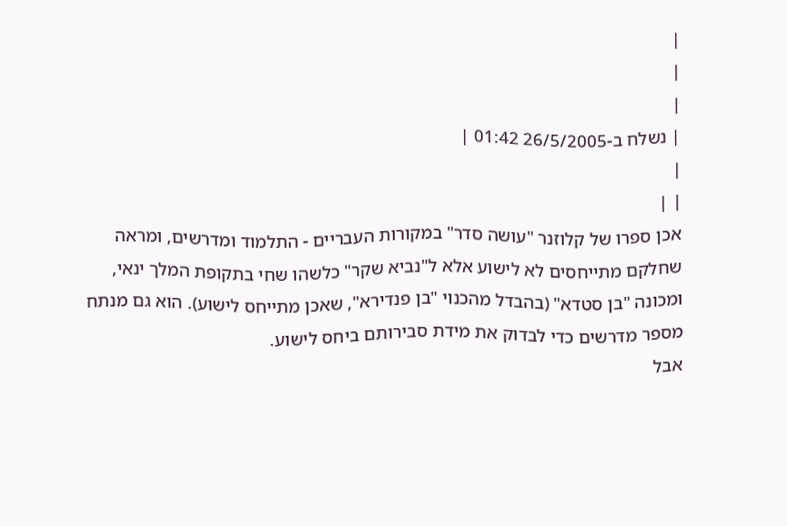|
|
|
| נשלח ב-26/5/2005 01:42 |
|
| |
אכן ספרו של קלוזנר "עושה סדר" במקורות העבריים - התלמוד ומדרשים, ומראה שחלקם מתייחסים לא לישוע אלא ל"נביא שקר" כלשהו שחי בתקופת המלך ינאי, ומכונה "בן סטדא" (בהבדל מהכנוי "בן פנדירא", שאכן מתייחס לישוע). הוא גם מנתח מספר מדרשים כדי לבדוק את מידת סבירותם ביחס לישוע.
אבל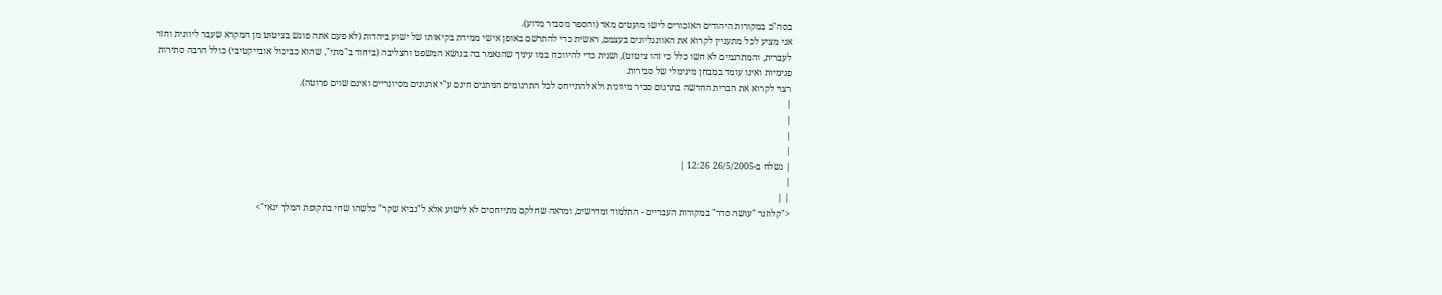בסה"כ במקורות היהודים האזכורים לישו מועטים מאד (והספר מסביר מדוע).
אני מציע לכל מתעניין לקרוא את האוונגליונים בעצמם, ראשית כדי להתרשם באופן אישי ממידת בקיאותו של ישוע ביהדות (לא פעם אתה פוגש בציטוט מן המקרא שעבר ליוונית וחזר לעברית, והמתרגמים לא חשו כלל כי זהו ציטוט), ושנית כדי להיווכח במו עיניך שהנאמר בה בנושא המשפט והצליבה (ביחוד ב"מתי", שהוא כביכול אובייקטיבי) כולל הרבה סתירות פנימיות ואינו עומד במבחן מינימלי של סבירות.
רצוי לקרוא את הברית החדשה בתרגום סביר מיוונית ולא להתייחס לכל התרגומים הניתנים חינם ע"י ארגונים מסיונריים ואינם שוים פרוטה).
|
|
|
|
| נשלח ב-26/5/2005 12:26 |
|
| |
<"קלוזנר "עושה סדר" במקורות העבריים - התלמוד ומדרשים, ומראה שחלקם מתייחסים לא לישוע אלא ל"נביא שקר" כלשהו שחי בתקופת המלך ינאי">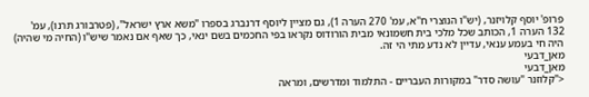פרופ' יוסף קלויזנר, (יש"ו הנוצרי ח"א, עמ' 270 הערה 1), גם מציין ליוסף דרנברג בספרו "משא ארץ ישראל", (פטרבורג תרנו), עמ' 132 הערה 1, הכותב שכל מלכי בית חשמונאי מבית הורודוס נקראו בפי החכמים בשם ינאי, כך שאף אם נאמר שיש"ו (החיה מי שהיה) היה חי בעמע ענאי, עדיין לא נדע מתי הי זה.
מאן_דבעי
מאן_דבעי
<"קלוזנר "עושה סדר" במקורות העבריים - התלמוד ומדרשים, ומראה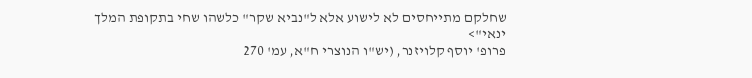שחלקם מתייחסים לא לישוע אלא ל"נביא שקר" כלשהו שחי בתקופת המלך ינאי">
פרופ' יוסף קלויזנר, (יש"ו הנוצרי ח"א, עמ' 270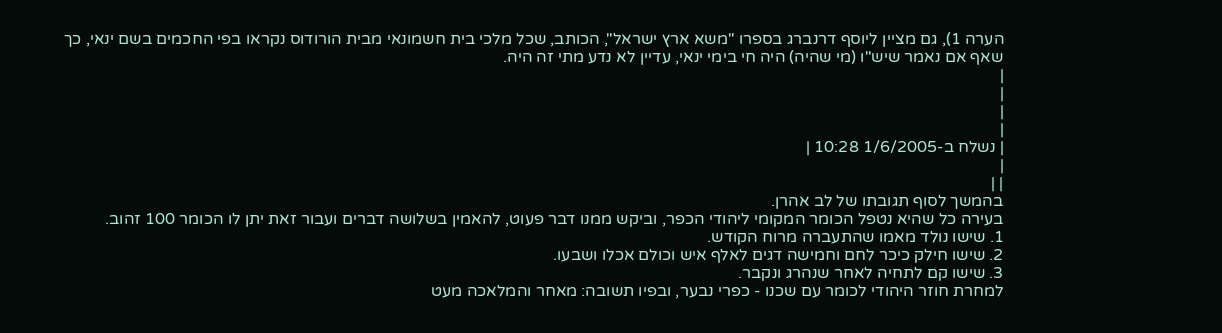הערה 1), גם מציין ליוסף דרנברג בספרו "משא ארץ ישראל", הכותב, שכל מלכי בית חשמונאי מבית הורודוס נקראו בפי החכמים בשם ינאי, כך שאף אם נאמר שיש"ו (מי שהיה) היה חי בימי ינאי, עדיין לא נדע מתי זה היה.
|
|
|
|
| נשלח ב-1/6/2005 10:28 |
|
| |
בהמשך לסוף תגובתו של לב אהרן.
בעירה כל שהיא נטפל הכומר המקומי ליהודי הכפר, וביקש ממנו דבר פעוט, להאמין בשלושה דברים ועבור זאת יתן לו הכומר 100 זהוב.
1. שישו נולד מאמו שהתעברה מרוח הקודש.
2. שישו חילק כיכר לחם וחמישה דגים לאלף איש וכולם אכלו ושבעו.
3. שישו קם לתחיה לאחר שנהרג ונקבר.
למחרת חוזר היהודי לכומר עם שכנו - כפרי נבער, ובפיו תשובה: מאחר והמלאכה מעט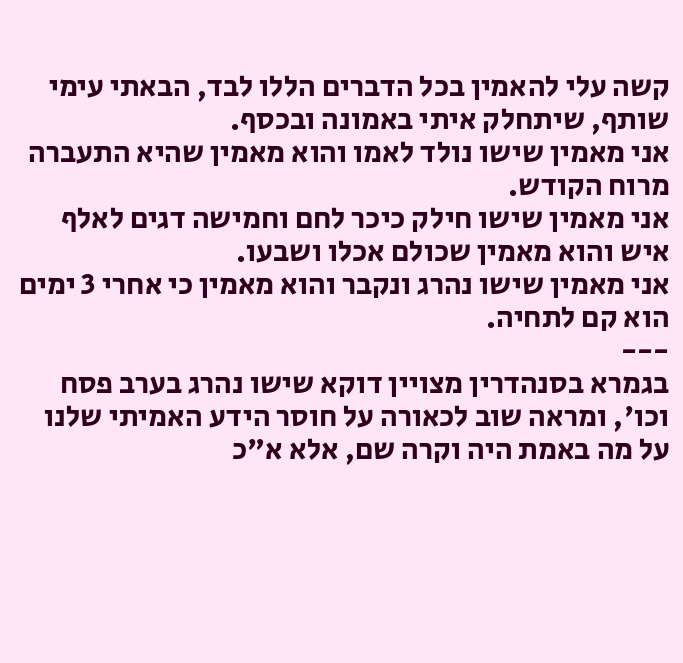קשה עלי להאמין בכל הדברים הללו לבד, הבאתי עימי שותף, שיתחלק איתי באמונה ובכסף.
אני מאמין שישו נולד לאמו והוא מאמין שהיא התעברה מרוח הקודש.
אני מאמין שישו חילק כיכר לחם וחמישה דגים לאלף איש והוא מאמין שכולם אכלו ושבעו.
אני מאמין שישו נהרג ונקבר והוא מאמין כי אחרי 3 ימים הוא קם לתחיה.
---
בגמרא בסנהדרין מצויין דוקא שישו נהרג בערב פסח וכו', ומראה שוב לכאורה על חוסר הידע האמיתי שלנו על מה באמת היה וקרה שם, אלא א"כ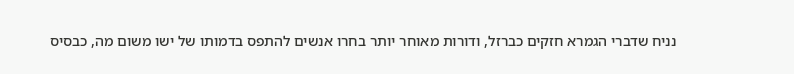נניח שדברי הגמרא חזקים כברזל, ודורות מאוחר יותר בחרו אנשים להתפס בדמותו של ישו משום מה, כבסיס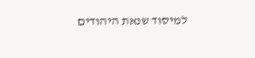למיסוד שנאת היהודים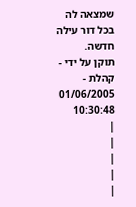שמצאה לה בכל דור עילה חדשה.
תוקן על ידי - קהלת - 01/06/2005 10:30:48
|
|
|
|
|